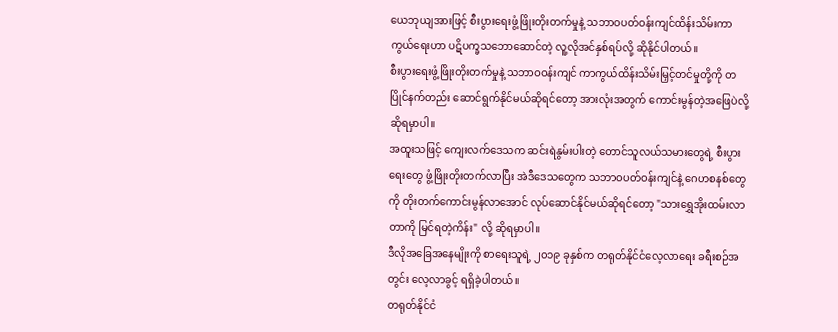ယေဘုယျအားဖြင့် စီးပွားရေးဖွံ့ဖြိုးတိုးတက်မှုနဲ့ သဘာဝပတ်ဝန်းကျင်ထိန်းသိမ်းကာကွယ်ရေးဟာ ပဋိပက္ခသဘောဆောင်တဲ့ လူ့လိုအင်နှစ်ရပ်လို့ ဆိုနိုင်ပါတယ်။
စီးပွားရေးဖွံ့ဖြိုးတိုးတက်မှုနဲ့ သဘာဝဝန်းကျင် ကာကွယ်ထိန်းသိမ်းမြှင့်တင်မှုတို့ကို တပြိုင်နက်တည်း ဆောင်ရွက်နိုင်မယ်ဆိုရင်တော့ အားလုံးအတွက် ကောင်းမွန်တဲ့အဖြေပဲလို့ ဆိုရမှာပါ။
အထူးသဖြင့် ကျေးလက်ဒေသက ဆင်းရဲနွမ်းပါးတဲ့ တောင်သူလယ်သမားတွေရဲ့ စီးပွားရေးတွေ ဖွံ့ဖြိုးတိုးတက်လာပြီး အဲဒီဒေသတွေက သဘာဝပတ်ဝန်းကျင်နဲ့ ဂေဟစနစ်တွေကို တိုးတက်ကောင်းမွန်လာအောင် လုပ်ဆောင်နိုင်မယ်ဆိုရင်တော့ "သားရွှေအိုးထမ်းလာတာကို မြင်ရတဲ့ကိန်း" လို့ ဆိုရမှာပါ။
ဒီလိုအခြေအနေမျိုးကို စာရေးသူရဲ့ ၂၀၁၉ ခုနှစ်က တရုတ်နိုင်ငံလေ့လာရေး ခရီးစဉ်အတွင်း လေ့လာခွင့် ရရှိခဲ့ပါတယ်။
တရုတ်နိုင်ငံ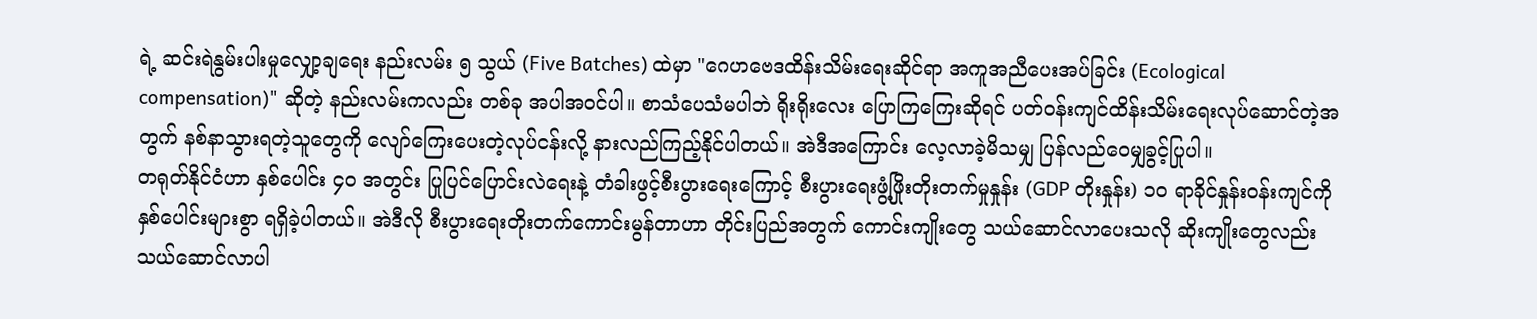ရဲ့ ဆင်းရဲနွမ်းပါးမှုလျှော့ချရေး နည်းလမ်း ၅ သွယ် (Five Batches) ထဲမှာ "ဂေဟဗေဒထိန်းသိမ်းရေးဆိုင်ရာ အကူအညီပေးအပ်ခြင်း (Ecological compensation)" ဆိုတဲ့ နည်းလမ်းကလည်း တစ်ခု အပါအဝင်ပါ။ စာသံပေသံမပါဘဲ ရိုးရိုးလေး ပြောကြကြေးဆိုရင် ပတ်ဝန်းကျင်ထိန်းသိမ်းရေးလုပ်ဆောင်တဲ့အတွက် နစ်နာသွားရတဲ့သူတွေကို လျော်ကြေးပေးတဲ့လုပ်ငန်းလို့ နားလည်ကြည့်နိုင်ပါတယ်။ အဲဒီအကြောင်း လေ့လာခဲ့မိသမျှ ပြန်လည်ဝေမျှခွင့်ပြုပါ။
တရုတ်နိုင်ငံဟာ နှစ်ပေါင်း ၄၀ အတွင်း ပြုပြင်ပြောင်းလဲရေးနဲ့ တံခါးဖွင့်စီးပွားရေးကြောင့် စီးပွားရေးဖွံ့ဖြိုးတိုးတက်မှုနှုန်း (GDP တိုးနှုန်း) ၁၀ ရာခိုင်နှုန်းဝန်းကျင်ကို နှစ်ပေါင်းများစွာ ရရှိခဲ့ပါတယ်။ အဲဒီလို စီးပွားရေးတိုးတက်ကောင်းမွန်တာဟာ တိုင်းပြည်အတွက် ကောင်းကျိုးတွေ သယ်ဆောင်လာပေးသလို ဆိုးကျိုးတွေလည်း သယ်ဆောင်လာပါ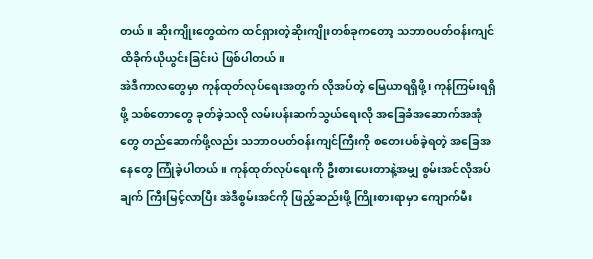တယ်။ ဆိုးကျိုးတွေထဲက ထင်ရှားတဲ့ဆိုးကျိုးတစ်ခုကတော့ သဘာဝပတ်ဝန်းကျင် ထိခိုက်ယိုယွင်းခြင်းပဲ ဖြစ်ပါတယ်။
အဲဒီကာလတွေမှာ ကုန်ထုတ်လုပ်ရေးအတွက် လိုအပ်တဲ့ မြေယာရရှိဖို့၊ ကုန်ကြမ်းရရှိဖို့ သစ်တောတွေ ခုတ်ခဲ့သလို လမ်းပန်းဆက်သွယ်ရေးလို အခြေခံအဆောက်အအုံတွေ တည်ဆောက်ဖို့လည်း သဘာဝပတ်ဝန်းကျင်ကြီးကို စတေးပစ်ခဲ့ရတဲ့ အခြေအနေတွေ ကြုံခဲ့ပါတယ်။ ကုန်ထုတ်လုပ်ရေးကို ဦးစားပေးတာနဲ့အမျှ စွမ်းအင်လိုအပ်ချက် ကြီးမြင့်လာပြီး အဲဒီစွမ်းအင်ကို ဖြည့်ဆည်းဖို့ ကြိုးစားရာမှာ ကျောက်မီး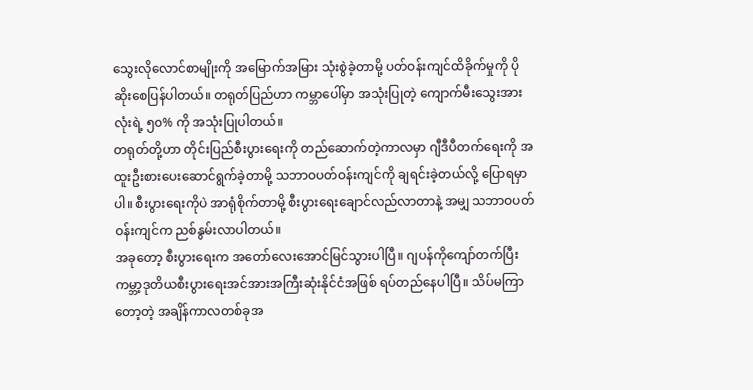သွေးလိုလောင်စာမျိုးကို အမြောက်အမြား သုံးစွဲခဲ့တာမို့ ပတ်ဝန်းကျင်ထိခိုက်မှုကို ပိုဆိုးစေပြန်ပါတယ်။ တရုတ်ပြည်ဟာ ကမ္ဘာပေါ်မှာ အသုံးပြုတဲ့ ကျောက်မီးသွေးအားလုံးရဲ့ ၅၀% ကို အသုံးပြုပါတယ်။
တရုတ်တို့ဟာ တိုင်းပြည်စီးပွားရေးကို တည်ဆောက်တဲ့ကာလမှာ ဂျီဒီပီတက်ရေးကို အထူးဦးစားပေးဆောင်ရွက်ခဲ့တာမို့ သဘာဝပတ်ဝန်းကျင်ကို ချရင်းခဲ့တယ်လို့ ပြောရမှာပါ။ စီးပွားရေးကိုပဲ အာရုံစိုက်တာမို့ စီးပွားရေးချောင်လည်လာတာနဲ့ အမျှ သဘာဝပတ်ဝန်းကျင်က ညစ်နွမ်းလာပါတယ်။
အခုတော့ စီးပွားရေးက အတော်လေးအောင်မြင်သွားပါပြီ။ ဂျပန်ကိုကျော်တက်ပြီး ကမ္ဘာ့ဒုတိယစီးပွားရေးအင်အားအကြီးဆုံးနိုင်ငံအဖြစ် ရပ်တည်နေပါပြီ။ သိပ်မကြာတော့တဲ့ အချိန်ကာလတစ်ခုအ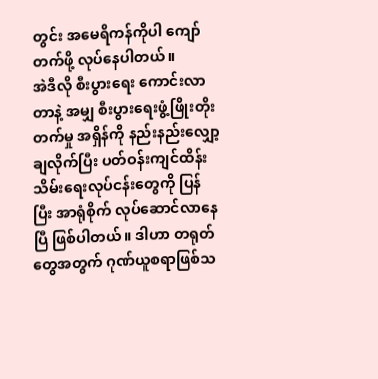တွင်း အမေရိကန်ကိုပါ ကျော်တက်ဖို့ လုပ်နေပါတယ်။
အဲဒီလို စီးပွားရေး ကောင်းလာတာနဲ့ အမျှ စီးပွားရေးဖွံ့ဖြိုးတိုးတက်မှု အရှိန်ကို နည်းနည်းလျှော့ချလိုက်ပြီး ပတ်ဝန်းကျင်ထိန်းသိမ်းရေးလုပ်ငန်းတွေကို ပြန်ပြီး အာရုံစိုက် လုပ်ဆောင်လာနေပြီ ဖြစ်ပါတယ်။ ဒါဟာ တရုတ်တွေအတွက် ဂုဏ်ယူစရာဖြစ်သ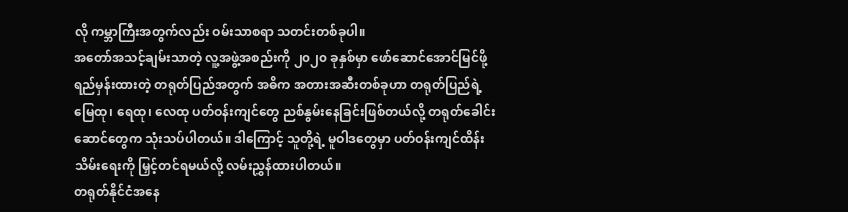လို ကမ္ဘာကြီးအတွက်လည်း ဝမ်းသာစရာ သတင်းတစ်ခုပါ။
အတော်အသင့်ချမ်းသာတဲ့ လူ့အဖွဲ့အစည်းကို ၂၀၂၀ ခုနှစ်မှာ ဖော်ဆောင်အောင်မြင်ဖို့ ရည်မှန်းထားတဲ့ တရုတ်ပြည်အတွက် အဓိက အတားအဆီးတစ်ခုဟာ တရုတ်ပြည်ရဲ့ မြေထု၊ ရေထု၊ လေထု ပတ်ဝန်းကျင်တွေ ညစ်နွမ်းနေခြင်းဖြစ်တယ်လို့ တရုတ်ခေါင်းဆောင်တွေက သုံးသပ်ပါတယ်။ ဒါကြောင့် သူတို့ရဲ့ မူဝါဒတွေမှာ ပတ်ဝန်းကျင်ထိန်းသိမ်းရေးကို မြှင့်တင်ရမယ်လို့ လမ်းညွှန်ထားပါတယ်။
တရုတ်နိုင်ငံအနေ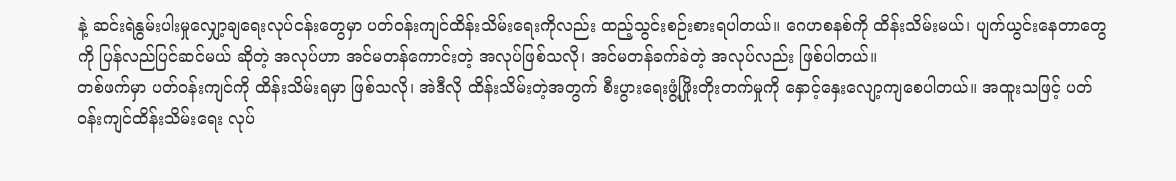နဲ့ ဆင်းရဲနွမ်းပါးမှုလျှော့ချရေးလုပ်ငန်းတွေမှာ ပတ်ဝန်းကျင်ထိန်းသိမ်းရေးကိုလည်း ထည့်သွင်းစဉ်းစားရပါတယ်။ ဂေဟစနစ်ကို ထိန်းသိမ်းမယ်၊ ပျက်ယွင်းနေတာတွေကို ပြန်လည်ပြင်ဆင်မယ် ဆိုတဲ့ အလုပ်ဟာ အင်မတန်ကောင်းတဲ့ အလုပ်ဖြစ်သလို၊ အင်မတန်ခက်ခဲတဲ့ အလုပ်လည်း ဖြစ်ပါတယ်။
တစ်ဖက်မှာ ပတ်ဝန်းကျင်ကို ထိန်းသိမ်းရမှာ ဖြစ်သလို၊ အဲဒီလို ထိန်းသိမ်းတဲ့အတွက် စီးပွားရေးဖွံ့ဖြိုးတိုးတက်မှုကို နှောင့်နှေးလျော့ကျစေပါတယ်။ အထူးသဖြင့် ပတ်ဝန်းကျင်ထိန်းသိမ်းရေး လုပ်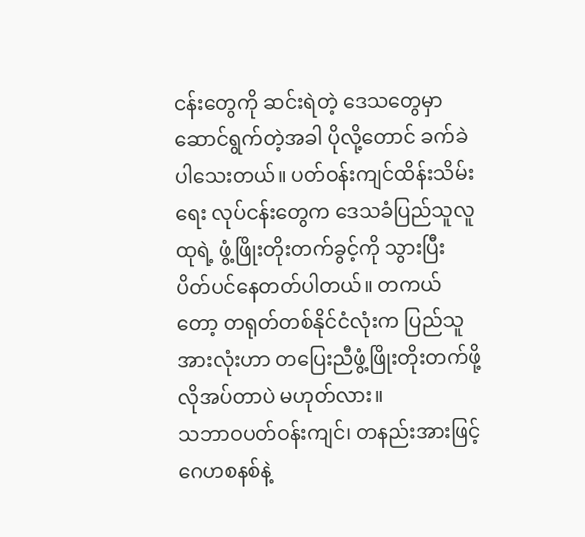ငန်းတွေကို ဆင်းရဲတဲ့ ဒေသတွေမှာ ဆောင်ရွက်တဲ့အခါ ပိုလို့တောင် ခက်ခဲပါသေးတယ်။ ပတ်ဝန်းကျင်ထိန်းသိမ်းရေး လုပ်ငန်းတွေက ဒေသခံပြည်သူလူထုရဲ့ ဖွံ့ဖြိုးတိုးတက်ခွင့်ကို သွားပြီး ပိတ်ပင်နေတတ်ပါတယ်။ တကယ်တော့ တရုတ်တစ်နိုင်ငံလုံးက ပြည်သူအားလုံးဟာ တပြေးညီဖွံ့ဖြိုးတိုးတက်ဖို့ လိုအပ်တာပဲ မဟုတ်လား။
သဘာဝပတ်ဝန်းကျင်၊ တနည်းအားဖြင့် ဂေဟစနစ်နဲ့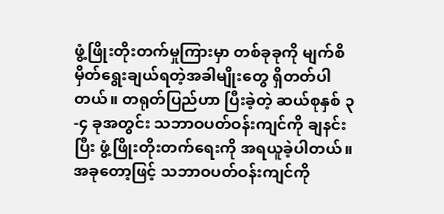ဖွံ့ဖြိုးတိုးတက်မှုကြားမှာ တစ်ခုခုကို မျက်စိမှိတ်ရွေးချယ်ရတဲ့အခါမျိုးတွေ ရှိတတ်ပါတယ်။ တရုတ်ပြည်ဟာ ပြီးခဲ့တဲ့ ဆယ်စုနှစ် ၃-၄ ခုအတွင်း သဘာဝပတ်ဝန်းကျင်ကို ချနင်းပြီး ဖွံ့ဖြိုးတိုးတက်ရေးကို အရယူခဲ့ပါတယ်။ အခုတော့ဖြင့် သဘာဝပတ်ဝန်းကျင်ကို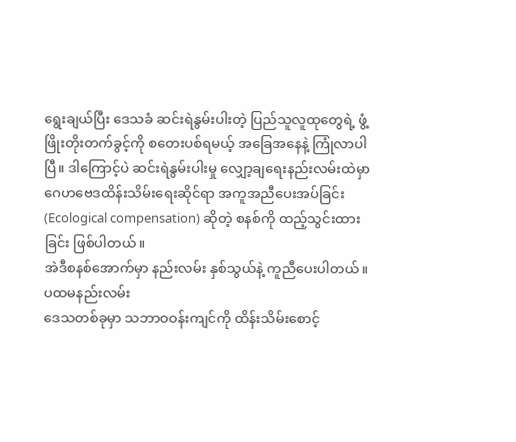ရွေးချယ်ပြီး ဒေသခံ ဆင်းရဲနွမ်းပါးတဲ့ ပြည်သူလူထုတွေရဲ့ ဖွံ့ဖြိုးတိုးတက်ခွင့်ကို စတေးပစ်ရမယ့် အခြေအနေနဲ့ ကြုံလာပါပြီ။ ဒါကြောင့်ပဲ ဆင်းရဲနွမ်းပါးမှု လျှော့ချရေးနည်းလမ်းထဲမှာ ဂေဟဗေဒထိန်းသိမ်းရေးဆိုင်ရာ အကူအညီပေးအပ်ခြင်း (Ecological compensation) ဆိုတဲ့ စနစ်ကို ထည့်သွင်းထားခြင်း ဖြစ်ပါတယ်။
အဲဒီစနစ်အောက်မှာ နည်းလမ်း နှစ်သွယ်နဲ့ ကူညီပေးပါတယ်။
ပထမနည်းလမ်း
ဒေသတစ်ခုမှာ သဘာဝဝန်းကျင်ကို ထိန်းသိမ်းစောင့်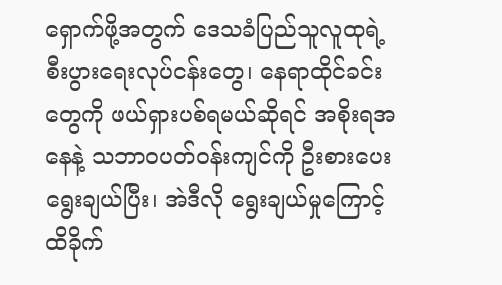ရှောက်ဖို့အတွက် ဒေသခံပြည်သူလူထုရဲ့ စီးပွားရေးလုပ်ငန်းတွေ၊ နေရာထိုင်ခင်းတွေကို ဖယ်ရှားပစ်ရမယ်ဆိုရင် အစိုးရအနေနဲ့ သဘာဝပတ်ဝန်းကျင်ကို ဦးစားပေးရွေးချယ်ပြီး၊ အဲဒီလို ရွေးချယ်မှုကြောင့် ထိခိုက်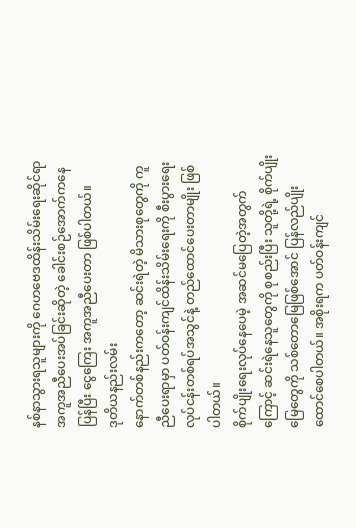နစ်နာသွားရသူများကို ဂေဟဗေဒထိန်းသိမ်းရေးဆိုင်ရာ အကူအညီပေးအပ်ခြင်းဆိုတဲ့ ခေါင်းစဉ်အောက်ကနေ ပြန်ပြီး ငွေကြေး အကူအညီပေးတာ ဖြစ်ပါတယ်။
ဒုတိယနည်းလမ်း
နောက်တစ်နည်းကတော့ ဆင်းရဲတဲ့ မိသားစုတွေကို ကူညီပေးရာမှာ ပတ်ဝန်းကျင်ထိန်းသိမ်းရေးကို စီးပွားရေးလုပ်ငန်းတစ်ရပ်အသွင်နဲ့ တည်ထောင်ပေးတာမျိုး ဖြစ်ပါတယ်။
စိုက်ပျိုးရေးလုပ်နေပေမဲ့ အဆင်မပြေတဲ့အတွက်ကြောင့် ဆင်းရဲနေသူတွေကို စုစည်းပြီး သူတို့ရဲ့ စိုက်ပျိုးမြေတွေကို သစ်တောမြေဖြစ်အောင် ပြန်လည်ပျိုးထောင်စေပါတယ်။ အစိုးရက ပတ်ဝန်းကျင်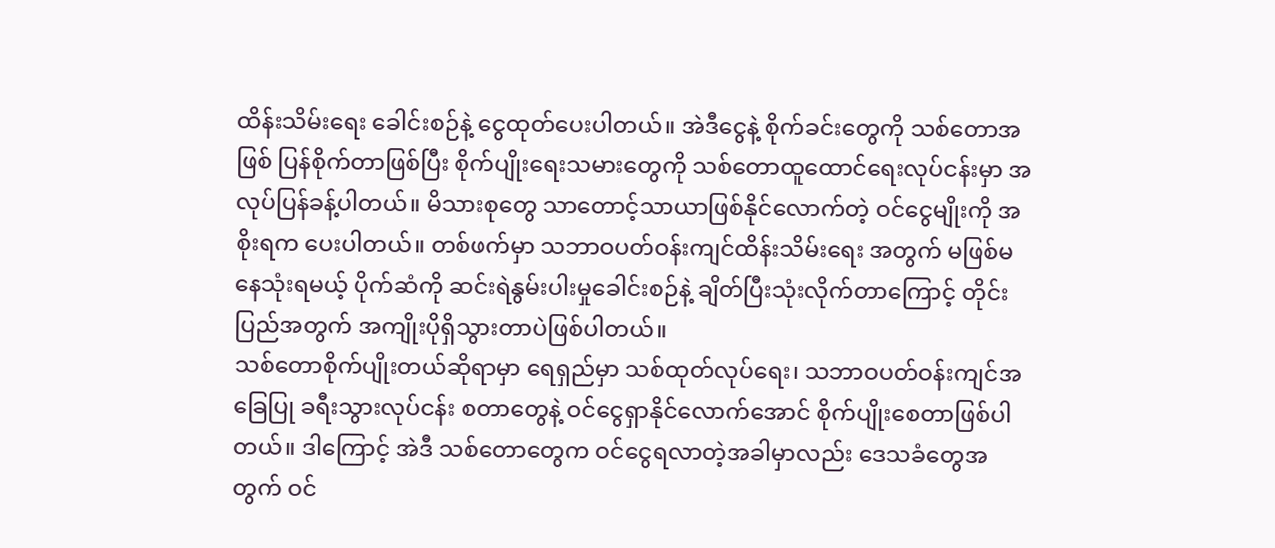ထိန်းသိမ်းရေး ခေါင်းစဉ်နဲ့ ငွေထုတ်ပေးပါတယ်။ အဲဒီငွေနဲ့ စိုက်ခင်းတွေကို သစ်တောအဖြစ် ပြန်စိုက်တာဖြစ်ပြီး စိုက်ပျိုးရေးသမားတွေကို သစ်တောထူထောင်ရေးလုပ်ငန်းမှာ အလုပ်ပြန်ခန့်ပါတယ်။ မိသားစုတွေ သာတောင့်သာယာဖြစ်နိုင်လောက်တဲ့ ဝင်ငွေမျိုးကို အစိုးရက ပေးပါတယ်။ တစ်ဖက်မှာ သဘာဝပတ်ဝန်းကျင်ထိန်းသိမ်းရေး အတွက် မဖြစ်မနေသုံးရမယ့် ပိုက်ဆံကို ဆင်းရဲနွမ်းပါးမှုခေါင်းစဉ်နဲ့ ချိတ်ပြီးသုံးလိုက်တာကြောင့် တိုင်းပြည်အတွက် အကျိုးပိုရှိသွားတာပဲဖြစ်ပါတယ်။
သစ်တောစိုက်ပျိုးတယ်ဆိုရာမှာ ရေရှည်မှာ သစ်ထုတ်လုပ်ရေး၊ သဘာဝပတ်ဝန်းကျင်အခြေပြု ခရီးသွားလုပ်ငန်း စတာတွေနဲ့ ဝင်ငွေရှာနိုင်လောက်အောင် စိုက်ပျိုးစေတာဖြစ်ပါတယ်။ ဒါကြောင့် အဲဒီ သစ်တောတွေက ဝင်ငွေရလာတဲ့အခါမှာလည်း ဒေသခံတွေအတွက် ဝင်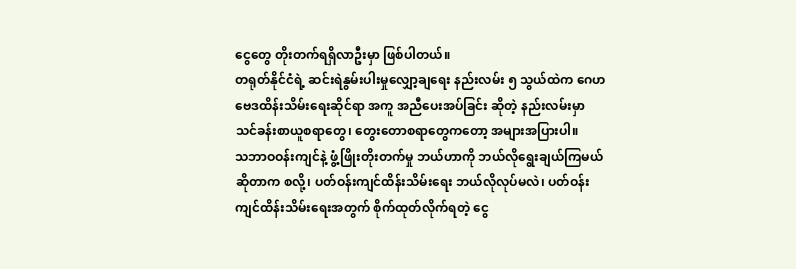ငွေတွေ တိုးတက်ရရှိလာဦးမှာ ဖြစ်ပါတယ်။
တရုတ်နိုင်ငံရဲ့ ဆင်းရဲနွမ်းပါးမှုလျှော့ချရေး နည်းလမ်း ၅ သွယ်ထဲက ဂေဟဗေဒထိန်းသိမ်းရေးဆိုင်ရာ အကူ အညီပေးအပ်ခြင်း ဆိုတဲ့ နည်းလမ်းမှာ သင်ခန်းစာယူစရာတွေ၊ တွေးတောစရာတွေကတော့ အများအပြားပါ။
သဘာဝဝန်းကျင်နဲ့ ဖွံ့ဖြိုးတိုးတက်မှု ဘယ်ဟာကို ဘယ်လိုရွေးချယ်ကြမယ်ဆိုတာက စလို့၊ ပတ်ဝန်းကျင်ထိန်းသိမ်းရေး ဘယ်လိုလုပ်မလဲ၊ ပတ်ဝန်းကျင်ထိန်းသိမ်းရေးအတွက် စိုက်ထုတ်လိုက်ရတဲ့ ငွေ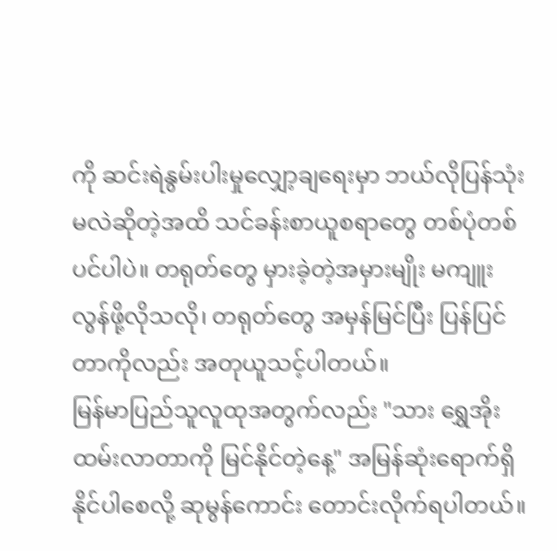ကို ဆင်းရဲနွမ်းပါးမှုလျှော့ချရေးမှာ ဘယ်လိုပြန်သုံးမလဲဆိုတဲ့အထိ သင်ခန်းစာယူစရာတွေ တစ်ပုံတစ်ပင်ပါပဲ။ တရုတ်တွေ မှားခဲ့တဲ့အမှားမျိုး မကျူးလွန်ဖို့လိုသလို၊ တရုတ်တွေ အမှန်မြင်ပြီး ပြန်ပြင်တာကိုလည်း အတုယူသင့်ပါတယ်။
မြန်မာပြည်သူလူထုအတွက်လည်း "သား ရွှေအိုးထမ်းလာတာကို မြင်နိုင်တဲ့နေ့" အမြန်ဆုံးရောက်ရှိနိုင်ပါစေလို့ ဆုမွန်ကောင်း တောင်းလိုက်ရပါတယ်။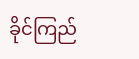ခိုင်ကြည်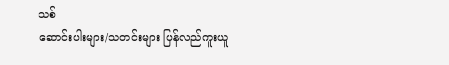သစ်
ဆောင်းပါးများ/သတင်းများ ပြန်လည်ကူးယူ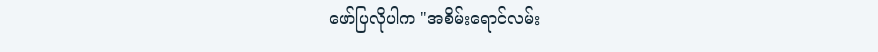ဖော်ပြလိုပါက "အစိမ်းရောင်လမ်း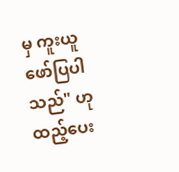မှ ကူးယူဖော်ပြပါသည်" ဟုထည့်ပေး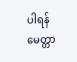ပါရန် မေတ္တာ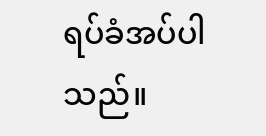ရပ်ခံအပ်ပါသည်။